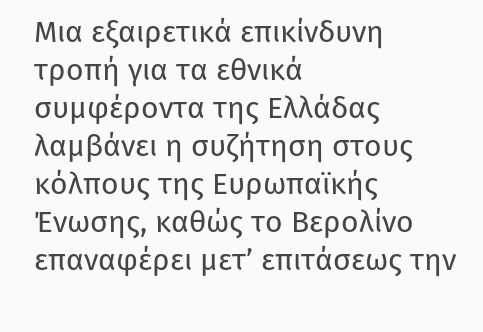Μια εξαιρετικά επικίνδυνη τροπή για τα εθνικά συμφέροντα της Ελλάδας λαμβάνει η συζήτηση στους κόλπους της Ευρωπαϊκής Ένωσης, καθώς το Βερολίνο επαναφέρει μετ’ επιτάσεως την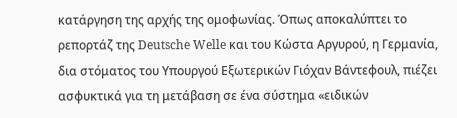κατάργηση της αρχής της ομοφωνίας. Όπως αποκαλύπτει το ρεπορτάζ της Deutsche Welle και του Κώστα Αργυρού, η Γερμανία, δια στόματος του Υπουργού Εξωτερικών Γιόχαν Βάντεφουλ, πιέζει ασφυκτικά για τη μετάβαση σε ένα σύστημα «ειδικών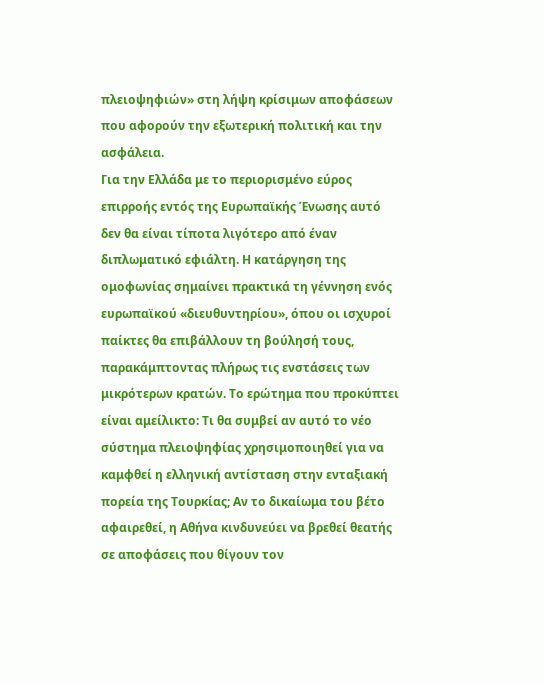πλειοψηφιών» στη λήψη κρίσιμων αποφάσεων που αφορούν την εξωτερική πολιτική και την ασφάλεια.
Για την Ελλάδα με το περιορισμένο εύρος επιρροής εντός της Ευρωπαϊκής Ένωσης αυτό δεν θα είναι τίποτα λιγότερο από έναν διπλωματικό εφιάλτη. Η κατάργηση της ομοφωνίας σημαίνει πρακτικά τη γέννηση ενός ευρωπαϊκού «διευθυντηρίου», όπου οι ισχυροί παίκτες θα επιβάλλουν τη βούλησή τους, παρακάμπτοντας πλήρως τις ενστάσεις των μικρότερων κρατών. Το ερώτημα που προκύπτει είναι αμείλικτο: Τι θα συμβεί αν αυτό το νέο σύστημα πλειοψηφίας χρησιμοποιηθεί για να καμφθεί η ελληνική αντίσταση στην ενταξιακή πορεία της Τουρκίας; Αν το δικαίωμα του βέτο αφαιρεθεί, η Αθήνα κινδυνεύει να βρεθεί θεατής σε αποφάσεις που θίγουν τον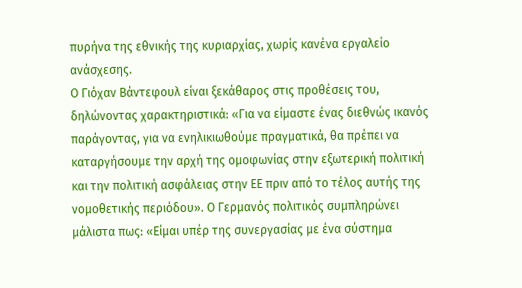πυρήνα της εθνικής της κυριαρχίας, χωρίς κανένα εργαλείο ανάσχεσης.
Ο Γιόχαν Βάντεφουλ είναι ξεκάθαρος στις προθέσεις του, δηλώνοντας χαρακτηριστικά: «Για να είμαστε ένας διεθνώς ικανός παράγοντας, για να ενηλικιωθούμε πραγματικά, θα πρέπει να καταργήσουμε την αρχή της ομοφωνίας στην εξωτερική πολιτική και την πολιτική ασφάλειας στην ΕΕ πριν από το τέλος αυτής της νομοθετικής περιόδου». Ο Γερμανός πολιτικός συμπληρώνει μάλιστα πως: «Είμαι υπέρ της συνεργασίας με ένα σύστημα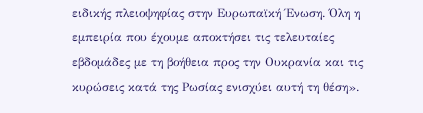ειδικής πλειοψηφίας στην Ευρωπαϊκή Ένωση. Όλη η εμπειρία που έχουμε αποκτήσει τις τελευταίες εβδομάδες με τη βοήθεια προς την Ουκρανία και τις κυρώσεις κατά της Ρωσίας ενισχύει αυτή τη θέση».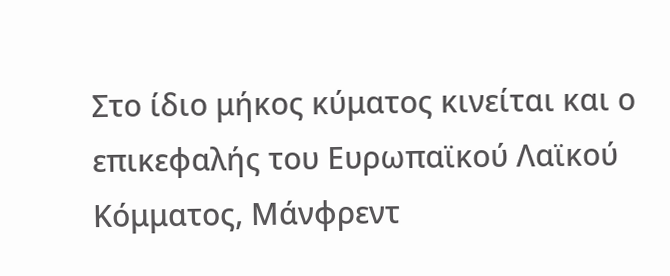Στο ίδιο μήκος κύματος κινείται και ο επικεφαλής του Ευρωπαϊκού Λαϊκού Κόμματος, Μάνφρεντ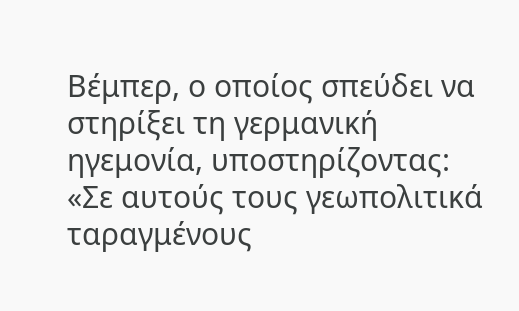Βέμπερ, ο οποίος σπεύδει να στηρίξει τη γερμανική ηγεμονία, υποστηρίζοντας: «Σε αυτούς τους γεωπολιτικά ταραγμένους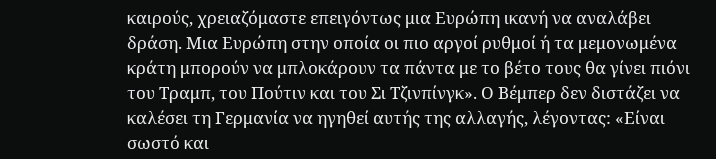καιρούς, χρειαζόμαστε επειγόντως μια Ευρώπη ικανή να αναλάβει δράση. Μια Ευρώπη στην οποία οι πιο αργοί ρυθμοί ή τα μεμονωμένα κράτη μπορούν να μπλοκάρουν τα πάντα με το βέτο τους θα γίνει πιόνι του Τραμπ, του Πούτιν και του Σι Τζινπίνγκ». Ο Βέμπερ δεν διστάζει να καλέσει τη Γερμανία να ηγηθεί αυτής της αλλαγής, λέγοντας: «Είναι σωστό και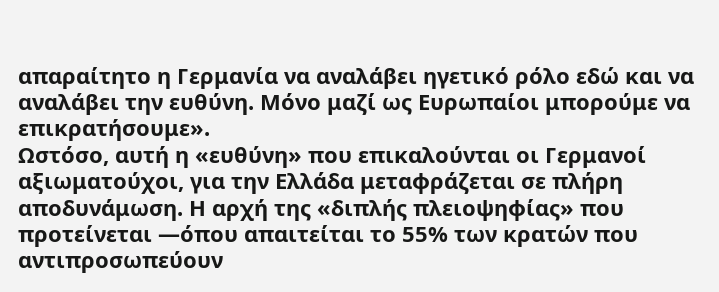απαραίτητο η Γερμανία να αναλάβει ηγετικό ρόλο εδώ και να αναλάβει την ευθύνη. Μόνο μαζί ως Ευρωπαίοι μπορούμε να επικρατήσουμε».
Ωστόσο, αυτή η «ευθύνη» που επικαλούνται οι Γερμανοί αξιωματούχοι, για την Ελλάδα μεταφράζεται σε πλήρη αποδυνάμωση. Η αρχή της «διπλής πλειοψηφίας» που προτείνεται —όπου απαιτείται το 55% των κρατών που αντιπροσωπεύουν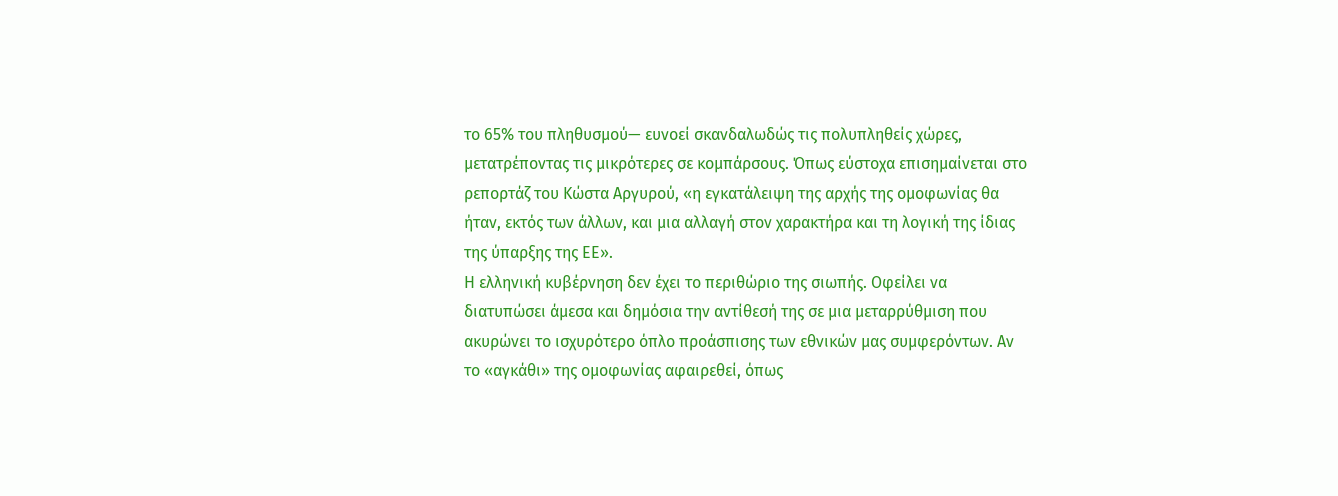το 65% του πληθυσμού— ευνοεί σκανδαλωδώς τις πολυπληθείς χώρες, μετατρέποντας τις μικρότερες σε κομπάρσους. Όπως εύστοχα επισημαίνεται στο ρεπορτάζ του Κώστα Αργυρού, «η εγκατάλειψη της αρχής της ομοφωνίας θα ήταν, εκτός των άλλων, και μια αλλαγή στον χαρακτήρα και τη λογική της ίδιας της ύπαρξης της ΕΕ».
Η ελληνική κυβέρνηση δεν έχει το περιθώριο της σιωπής. Οφείλει να διατυπώσει άμεσα και δημόσια την αντίθεσή της σε μια μεταρρύθμιση που ακυρώνει το ισχυρότερο όπλο προάσπισης των εθνικών μας συμφερόντων. Αν το «αγκάθι» της ομοφωνίας αφαιρεθεί, όπως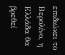επιδιώκει το Βερολίνο, η Ελλάδα θα βρεθεί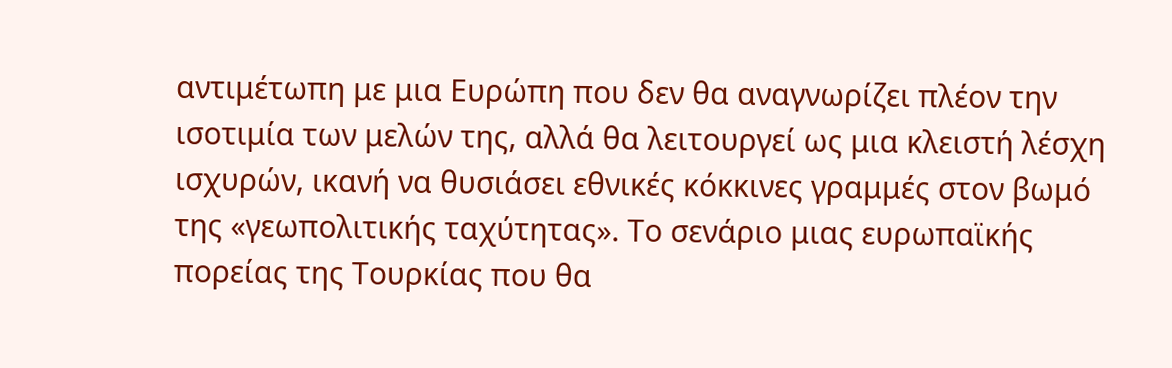αντιμέτωπη με μια Ευρώπη που δεν θα αναγνωρίζει πλέον την ισοτιμία των μελών της, αλλά θα λειτουργεί ως μια κλειστή λέσχη ισχυρών, ικανή να θυσιάσει εθνικές κόκκινες γραμμές στον βωμό της «γεωπολιτικής ταχύτητας». Το σενάριο μιας ευρωπαϊκής πορείας της Τουρκίας που θα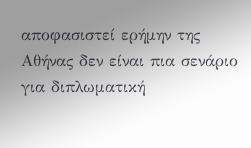αποφασιστεί ερήμην της Αθήνας δεν είναι πια σενάριο για διπλωματική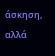άσκηση, αλλά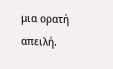μια ορατή απειλή.